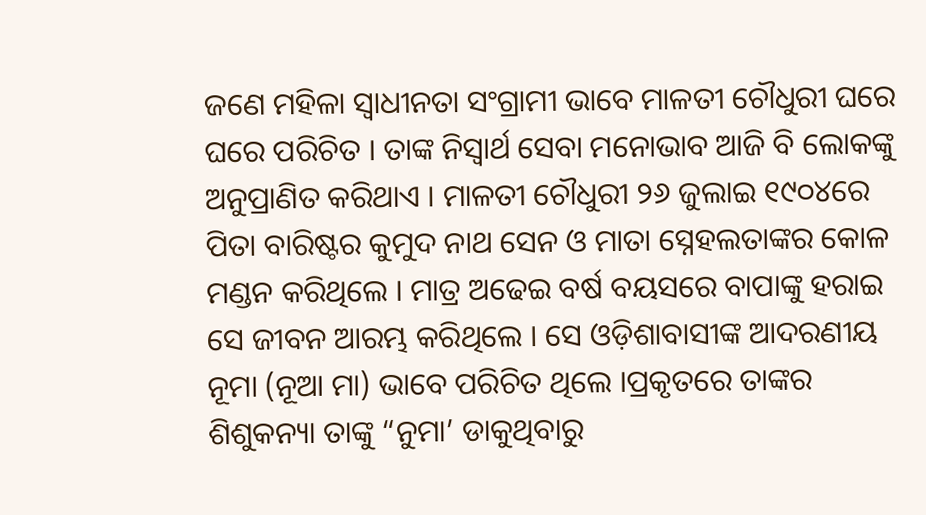ଜଣେ ମହିଳା ସ୍ୱାଧୀନତା ସଂଗ୍ରାମୀ ଭାବେ ମାଳତୀ ଚୌଧୁରୀ ଘରେ ଘରେ ପରିଚିତ । ତାଙ୍କ ନିସ୍ୱାର୍ଥ ସେବା ମନୋଭାବ ଆଜି ବି ଲୋକଙ୍କୁ ଅନୁପ୍ରାଣିତ କରିଥାଏ । ମାଳତୀ ଚୌଧୁରୀ ୨୬ ଜୁଲାଇ ୧୯୦୪ରେ ପିତା ବାରିଷ୍ଟର କୁମୁଦ ନାଥ ସେନ ଓ ମାତା ସ୍ନେହଲତାଙ୍କର କୋଳ ମଣ୍ଡନ କରିଥିଲେ । ମାତ୍ର ଅଢେଇ ବର୍ଷ ବୟସରେ ବାପାଙ୍କୁ ହରାଇ ସେ ଜୀବନ ଆରମ୍ଭ କରିଥିଲେ । ସେ ଓଡ଼ିଶାବାସୀଙ୍କ ଆଦରଣୀୟ ନୂମା (ନୂଆ ମା) ଭାବେ ପରିଚିତ ଥିଲେ ।ପ୍ରକୃତରେ ତାଙ୍କର ଶିଶୁକନ୍ୟା ତାଙ୍କୁ “ନୁମା’ ଡାକୁଥିବାରୁ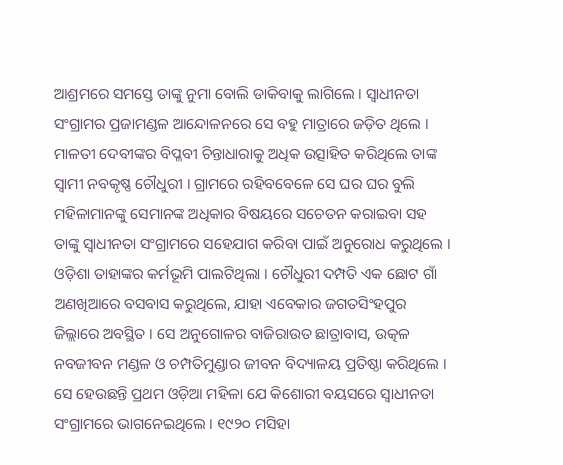ଆଶ୍ରମରେ ସମସ୍ତେ ତାଙ୍କୁ ନୁମା ବୋଲି ଡାକିବାକୁ ଲାଗିଲେ । ସ୍ୱାଧୀନତା ସଂଗ୍ରାମର ପ୍ରଜାମଣ୍ଡଳ ଆନ୍ଦୋଳନରେ ସେ ବହୁ ମାତ୍ରାରେ ଜଡ଼ିତ ଥିଲେ । ମାଳତୀ ଦେବୀଙ୍କର ବିପ୍ଳବୀ ଚିନ୍ତାଧାରାକୁ ଅଧିକ ଉତ୍ସାହିତ କରିଥିଲେ ତାଙ୍କ ସ୍ୱାମୀ ନବକୃଷ୍ଣ ଚୌଧୁରୀ । ଗ୍ରାମରେ ରହିବବେଳେ ସେ ଘର ଘର ବୁଲି ମହିଳାମାନଙ୍କୁ ସେମାନଙ୍କ ଅଧିକାର ବିଷୟରେ ସଚେତନ କରାଇବା ସହ ତାଙ୍କୁ ସ୍ୱାଧୀନତା ସଂଗ୍ରାମରେ ସହେଯାଗ କରିବା ପାଇଁ ଅନୁରୋଧ କରୁଥିଲେ । ଓଡ଼ିଶା ତାହାଙ୍କର କର୍ମଭୂମି ପାଲଟିଥିଲା । ଚୌଧୁରୀ ଦମ୍ପତି ଏକ ଛୋଟ ଗାଁ ଅଣଖିଆରେ ବସବାସ କରୁଥିଲେ, ଯାହା ଏବେକାର ଜଗତସିଂହପୁର ଜିଲ୍ଲାରେ ଅବସ୍ଥିତ । ସେ ଅନୁଗୋଳର ବାଜିରାଉତ ଛାତ୍ରାବାସ, ଉତ୍କଳ ନବଜୀବନ ମଣ୍ଡଳ ଓ ଚମ୍ପତିମୁଣ୍ଡାର ଜୀବନ ବିଦ୍ୟାଳୟ ପ୍ରତିଷ୍ଠା କରିଥିଲେ । ସେ ହେଉଛନ୍ତି ପ୍ରଥମ ଓଡ଼ିଆ ମହିଳା ଯେ କିଶୋରୀ ବୟସରେ ସ୍ୱାଧୀନତା ସଂଗ୍ରାମରେ ଭାଗନେଇଥିଲେ । ୧୯୨୦ ମସିହା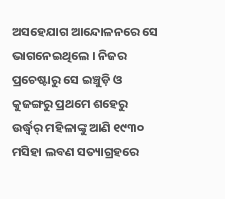ଅସହେଯାଗ ଆନ୍ଦୋଳନରେ ସେ ଭାଗନେଇଥିଲେ । ନିଜର ପ୍ରଚେଷ୍ଟାରୁ ସେ ଇଞ୍ଚୁଡ଼ି ଓ କୁଜଙ୍ଗରୁ ପ୍ରଥମେ ଶହେରୁ ଉର୍ଦ୍ଧ୍ୱର୍ ମହିଳାଙ୍କୁ ଆଣି ୧୯୩୦ ମସିହା ଲବଣ ସତ୍ୟାଗ୍ରହରେ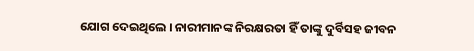ଯୋଗ ଦେଇଥିଲେ । ନାରୀମାନଙ୍କ ନିରକ୍ଷରତା ହିଁ ତାଙ୍କୁ ଦୁର୍ବିସହ ଜୀବନ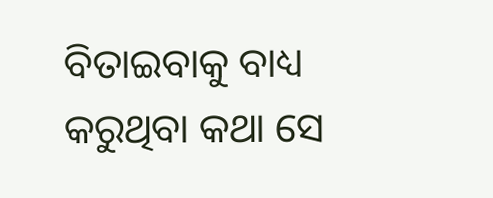ବିତାଇବାକୁ ବାଧ୍ୟ କରୁଥିବା କଥା ସେ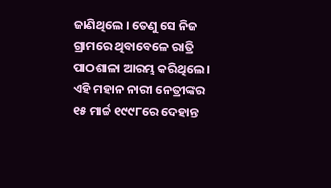ଜାଣିଥିଲେ । ତେଣୁ ସେ ନିଜ ଗ୍ରାମରେ ଥିବାବେଳେ ରାତ୍ରି ପାଠଶାଳା ଆରମ୍ଭ କରିଥିଲେ । ଏହି ମହାନ ନାରୀ ନେତ୍ରୀଙ୍କର ୧୫ ମାର୍ଚ୍ଚ ୧୯୯୮ରେ ଦେହାନ୍ତ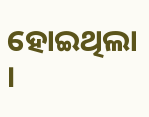ହୋଇଥିଲା ।